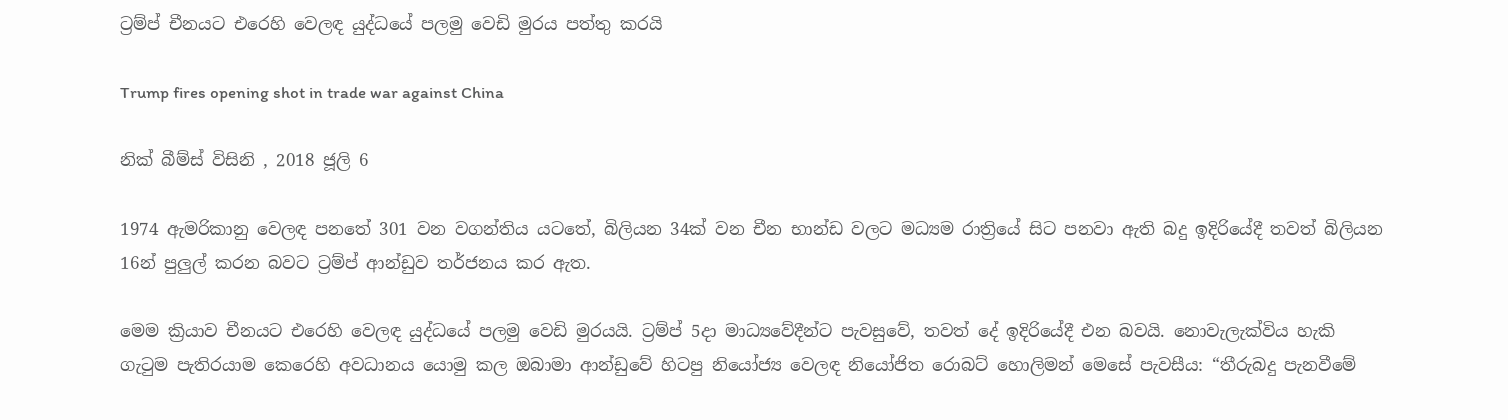ට්‍රම්ප් චීනයට එරෙහි වෙලඳ යුද්ධයේ පලමු වෙඩි මුරය පත්තු කරයි

Trump fires opening shot in trade war against China

නික් බීම්ස් විසිනි , 2018 ජූලි 6

1974 ඇමරිකානු වෙලඳ පනතේ 301 වන වගන්තිය යටතේ, බිලියන 34ක් වන චීන භාන්ඩ වලට මධ්‍යම රාත්‍රියේ සිට පනවා ඇති බදු ඉදිරියේදී තවත් බිලියන 16න් පුලුල් කරන බවට ට්‍රම්ප් ආන්ඩුව තර්ජනය කර ඇත.

මෙම ක්‍රියාව චීනයට එරෙහි වෙලඳ යුද්ධයේ පලමු වෙඩි මුරයයි. ට්‍රම්ප් 5දා මාධ්‍යවේදීන්ට පැවසුවේ, තවත් දේ ඉදිරියේදී එන බවයි. නොවැලැක්විය හැකි ගැටුම පැතිරයාම කෙරෙහි අවධානය යොමු කල ඔබාමා ආන්ඩුවේ හිටපු නියෝජ්‍ය වෙලඳ නියෝජිත රොබට් හොලිමන් මෙසේ පැවසීය: “තීරුබදු පැනවීමේ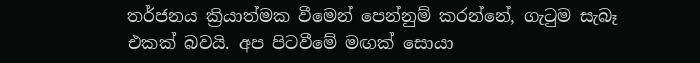තර්ජනය ක්‍රියාත්මක වීමෙන් පෙන්නුම් කරන්නේ, ගැටුම සැබෑ එකක් බවයි. අප පිටවීමේ මඟක් සොයා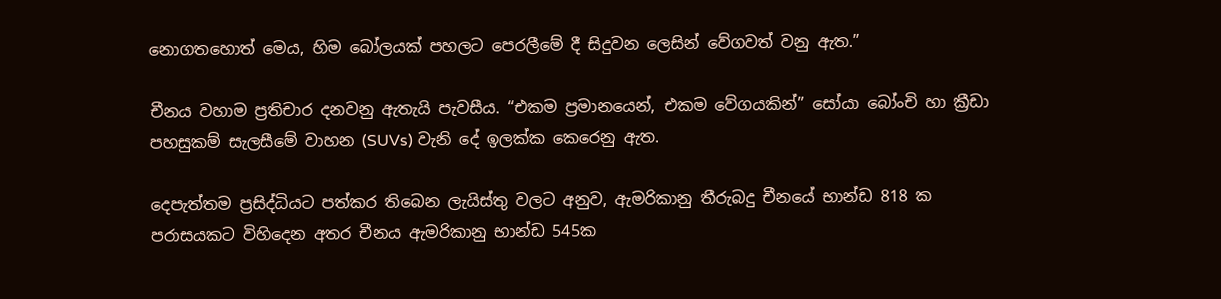නොගතහොත් මෙය, හිම බෝලයක් පහලට පෙරලීමේ දී සිදුවන ලෙසින් වේගවත් වනු ඇත.”

චීනය වහාම ප්‍රතිචාර දනවනු ඇතැයි පැවසීය. “එකම ප්‍රමානයෙන්, එකම වේගයකින්” සෝයා බෝංචි හා ක්‍රීඩා පහසුකම් සැලසීමේ වාහන (SUVs) වැනි දේ ඉලක්ක කෙරෙනු ඇත.

දෙපැත්තම ප්‍රසිද්ධියට පත්කර තිබෙන ලැයිස්තු වලට අනුව, ඇමරිකානු තීරුබදු චීනයේ භාන්ඩ 818 ක පරාසයකට විහිදෙන අතර චීනය ඇමරිකානු භාන්ඩ 545ක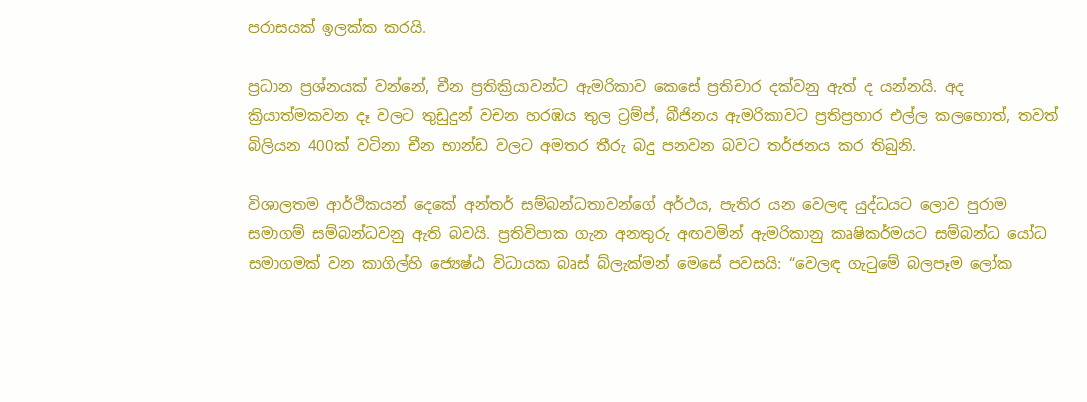පරාසයක් ඉලක්ක කරයි.

ප්‍රධාන ප්‍රශ්නයක් වන්නේ, චීන ප්‍රතික්‍රියාවන්ට ඇමරිකාව කෙසේ ප්‍රතිචාර දක්වනු ඇත් ද යන්නයි. අද ක්‍රියාත්මකවන දෑ වලට තුඩුදුන් වචන හරඹය තුල ට්‍රම්ප්, බීජිනය ඇමරිකාවට ප්‍රතිප්‍රහාර එල්ල කලහොත්, තවත් බිලියන 400ක් වටිනා චීන භාන්ඩ වලට අමතර තීරු බදු පනවන බවට තර්ජනය කර තිබුනි.

විශාලතම ආර්ථිකයන් දෙකේ අන්තර් සම්බන්ධතාවන්ගේ අර්ථය, පැතිර යන වෙලඳ යුද්ධයට ලොව පුරාම සමාගම් සම්බන්ධවනු ඇති බවයි. ප්‍රතිවිපාක ගැන අනතුරු අඟවමින් ඇමරිකානු කෘෂිකර්මයට සම්බන්ධ යෝධ සමාගමක් වන කාගිල්හි ජ්‍යෙෂ්ඨ විධායක බෘස් බ්ලැක්මන් මෙසේ පවසයි: “වෙලඳ ගැටුමේ බලපෑම ලෝක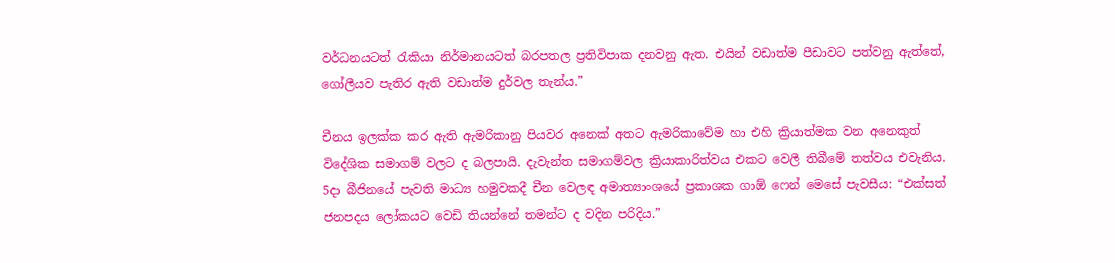වර්ධනයටත් රැකියා නිර්මානයටත් බරපතල ප්‍රතිවිපාක දනවනු ඇත. එයින් වඩාත්ම පීඩාවට පත්වනු ඇත්තේ, ගෝලීයව පැතිර ඇති වඩාත්ම දුර්වල තැන්ය.”

චීනය ඉලක්ක කර ඇති ඇමරිකානු පියවර අනෙක් අතට ඇමරිකාවේම හා එහි ක්‍රියාත්මක වන අනෙකුත් විදේශික සමාගම් වලට ද බලපායි. දැවැන්ත සමාගම්වල ක්‍රියාකාරිත්වය එකට වෙලී තිබීමේ තත්වය එවැනිය. 5දා බීජිනයේ පැවති මාධ්‍ය හමුවකදී චීන වෙලඳ අමාත්‍යාංශයේ ප්‍රකාශක ගාඕ ෆෙන් මෙසේ පැවසීය: “එක්සත් ජනපදය ලෝකයට වෙඩි තියන්නේ තමන්ට ද වදින පරිදිය.”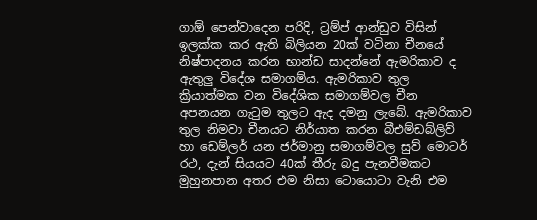ගාඕ පෙන්වාදෙන පරිදි, ට්‍රම්ප් ආන්ඩුව විසින් ඉලක්ක කර ඇති බිලියන 20ක් වටිනා චීනයේ නිෂ්පාදනය කරන භාන්ඩ සාදන්නේ ඇමරිකාව ද ඇතුලු විදේශ සමාගම්ය. ඇමරිකාව තුල ක්‍රියාත්මක වන විදේශික සමාගම්වල චීන අපනයන ගැටුම තුලට ඇද දමනු ලැබේ. ඇමරිකාව තුල නිමවා චීනයට නිර්යාත කරන බීඑම්ඩබ්ලිව් හා ඩෙම්ලර් යන ජර්මානු සමාගම්වල සුව් මොටර් රථ, දැන් සියයට 40ක් තීරු බදු පැනවීමකට මුහුනපාන අතර එම නිසා ටොයොටා වැනි එම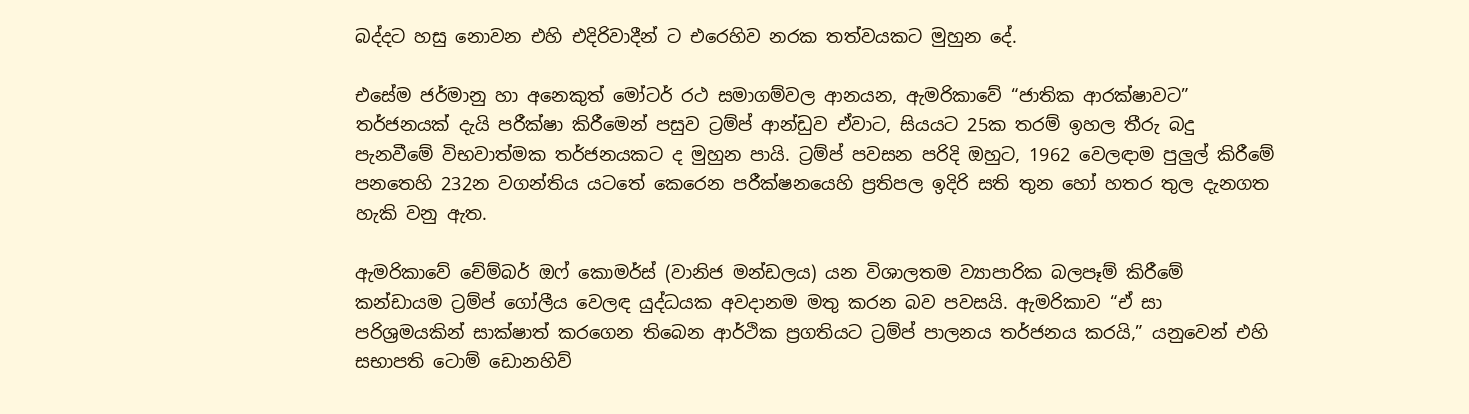බද්දට හසු නොවන එහි එදිරිවාදීන් ට එරෙහිව නරක තත්වයකට මුහුන දේ.

එසේම ජර්මානු හා අනෙකුත් මෝටර් රථ සමාගම්වල ආනයන, ඇමරිකාවේ “ජාතික ආරක්ෂාවට” තර්ජනයක් දැයි පරීක්ෂා කිරීමෙන් පසුව ට්‍රම්ප් ආන්ඩුව ඒවාට, සියයට 25ක තරම් ඉහල තීරු බදු පැනවීමේ විභවාත්මක තර්ජනයකට ද මුහුන පායි. ට්‍රම්ප් පවසන පරිදි ඔහුට, 1962 වෙලඳාම පුලුල් කිරීමේ පනතෙහි 232න වගන්තිය යටතේ කෙරෙන පරීක්ෂනයෙහි ප්‍රතිපල ඉදිරි සති තුන හෝ හතර තුල දැනගත හැකි වනු ඇත.

ඇමරිකාවේ චේම්බර් ඔෆ් කොමර්ස් (වානිජ මන්ඩලය) යන විශාලතම ව්‍යාපාරික බලපෑම් කිරීමේ කන්ඩායම ට්‍රම්ප් ගෝලීය වෙලඳ යුද්ධයක අවදානම මතු කරන බව පවසයි. ඇමරිකාව “ඒ සා පරිශ්‍රමයකින් සාක්ෂාත් කරගෙන තිබෙන ආර්ථික ප්‍රගතියට ට්‍රම්ප් පාලනය තර්ජනය කරයි,” යනුවෙන් එහි සභාපති ටොම් ඩොනහිව්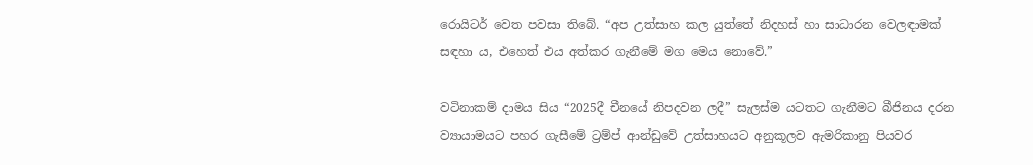රොයිටර් වෙත පවසා තිබේ. “අප උත්සාහ කල යුත්තේ නිදහස් හා සාධාරන වෙලඳාමක් සඳහා ය, එහෙත් එය අත්කර ගැනීමේ මග මෙය නොවේ.”

වටිනාකම් දාමය සිය “2025දී චීනයේ නිපදවන ලදී” සැලස්ම යටතට ගැනීමට බීජිනය දරන ව්‍යායාමයට පහර ගැසීමේ ට්‍රම්ප් ආන්ඩුවේ උත්සාහයට අනුකූලව ඇමරිකානු පියවර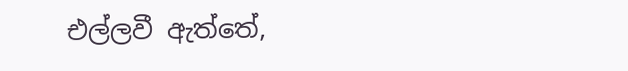එල්ලවී ඇත්තේ,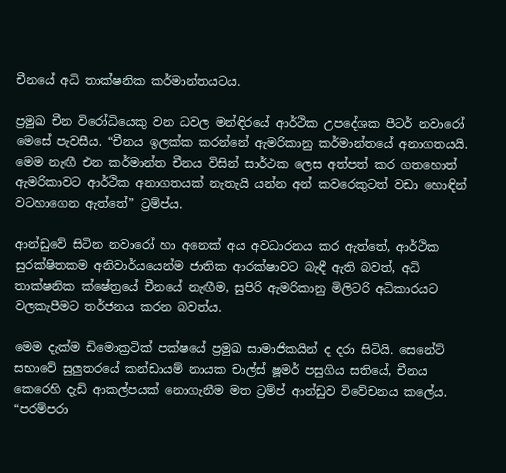චීනයේ අධි තාක්ෂනික කර්මාන්තයටය.

ප්‍රමුඛ චීන විරෝධියෙකු වන ධවල මන්ඳිරයේ ආර්ථික උපදේශක පීටර් නවාරෝ මෙසේ පැවසීය. “චීනය ඉලක්ක කරන්නේ ඇමරිකානු කර්මාන්තයේ අනාගතයයි. මෙම නැඟී එන කර්මාන්ත චීනය විසින් සාර්ථක ලෙස අත්පත් කර ගතහොත් ඇමරිකාවට ආර්ථික අනාගතයක් නැතැයි යන්න අන් කවරෙකුටත් වඩා හොඳින් වටහාගෙන ඇත්තේ” ට්‍රම්ප්ය.

ආන්ඩුවේ සිටින නවාරෝ හා අනෙක් අය අවධාරනය කර ඇත්තේ, ආර්ථික සුරක්ෂිතකම අනිවාර්යයෙන්ම ජාතික ආරක්ෂාවට බැඳී ඇති බවත්, අධි තාක්ෂනික ක්ෂේත්‍රයේ චීනයේ නැඟීම, සුපිරි ඇමරිකානු මිලිටරි අධිකාරයට වලකැපීමට තර්ජනය කරන බවත්ය.

මෙම දැක්ම ඩිමොක්‍රටික් පක්ෂයේ ප්‍රමුඛ සාමාජිකයින් ද දරා සිටියි. සෙනේට් සභාවේ සුලුතරයේ කන්ඩායම් නායක චාල්ස් ෂූමර් පසුගිය සතියේ, චීනය කෙරෙහි දැඩි ආකල්පයක් නොගැනීම මත ට්‍රම්ප් ආන්ඩුව විවේචනය කලේය. “පරම්පරා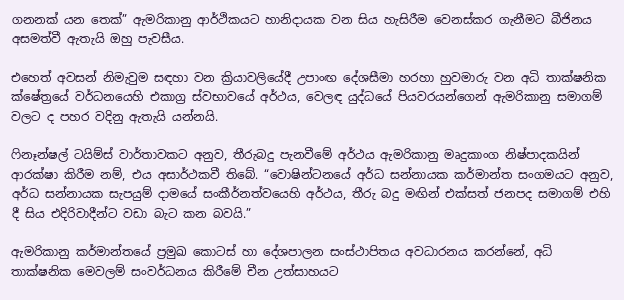ගනනක් යන තෙක්” ඇමරිකානු ආර්ථිකයට හානිදායක වන සිය හැසිරීම වෙනස්කර ගැනීමට බීජිනය අසමත්වී ඇතැයි ඔහු පැවසීය.

එහෙත් අවසන් නිමැවුම සඳහා වන ක්‍රියාවලියේදී උපාංඟ දේශසීමා හරහා හුවමාරු වන අධි තාක්ෂනික ක්ෂේත්‍රයේ වර්ධනයෙහි එකාග්‍ර ස්වභාවයේ අර්ථය, වෙලඳ යුද්ධයේ පියවරයන්ගෙන් ඇමරිකානු සමාගම් වලට ද පහර වදිනු ඇතැයි යන්නයි.

ෆිනෑන්ෂල් ටයිම්ස් වාර්තාවකට අනුව, තීරුබදු පැනවීමේ අර්ථය ඇමරිකානු මෘදුකාංග නිෂ්පාදකයින් ආරක්ෂා කිරීම නම්, එය අසාර්ථකවී තිබේ. “වොෂින්ටනයේ අර්ධ සන්නායක කර්මාන්ත සංගමයට අනුව, අර්ධ සන්නායක සැපයුම් දාමයේ සංකීර්නත්වයෙහි අර්ථය, තීරු බදු මඟින් එක්සත් ජනපද සමාගම් එහි දී සිය එදිරිවාදීන්ට වඩා බැට කන බවයි.”

ඇමරිකානු කර්මාන්තයේ ප්‍රමුඛ කොටස් හා දේශපාලන සංස්ථාපිතය අවධාරනය කරන්නේ, අධි තාක්ෂනික මෙවලම් සංවර්ධනය කිරීමේ චීන උත්සාහයට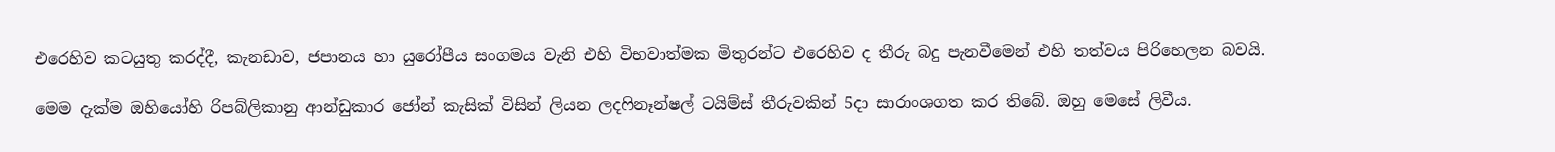එරෙහිව කටයුතු කරද්දී, කැනඩාව, ජපානය හා යුරෝපීය සංගමය වැනි එහි විභවාත්මක මිතුරන්ට එරෙහිව ද තීරු බදු පැනවීමෙන් එහි තත්වය පිරිහෙලන බවයි.

මෙම දැක්ම ඔහියෝහි රිපබ්ලිකානු ආන්ඩුකාර ජෝන් කැසික් විසින් ලියන ලදෆිනෑන්ෂල් ටයිම්ස් තීරුවකින් 5දා සාරාංශගත කර තිබේ. ඔහු මෙසේ ලිවීය.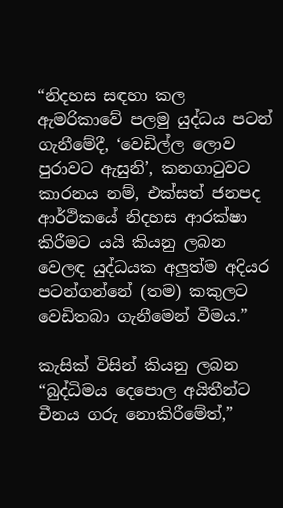“නිදහස සඳහා කල ඇමරිකාවේ පලමු යුද්ධය පටන් ගැනීමේදී, ‘වෙඩිල්ල ලොව පුරාවට ඇසුනි’, කනගාටුවට කාරනය නම්, එක්සත් ජනපද ආර්ථිකයේ නිදහස ආරක්ෂා කිරීමට යයි කියනු ලබන වෙලඳ යුද්ධයක අලුත්ම අදියර පටන්ගන්නේ (තම) කකුලට වෙඩිතබා ගැනීමෙන් වීමය.”

කැසික් විසින් කියනු ලබන “බුද්ධිමය දෙපොල අයිතීන්ට චීනය ගරු නොකිරීමේත්,”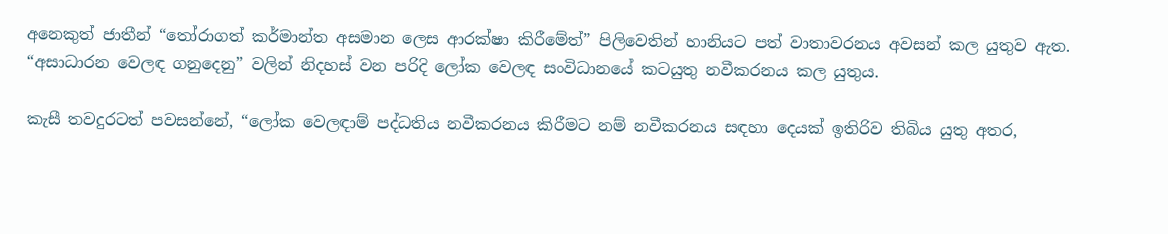අනෙකුත් ජාතීන් “තෝරාගත් කර්මාන්ත අසමාන ලෙස ආරක්ෂා කිරීමේත්” පිලිවෙතින් හානියට පත් වාතාවරනය අවසන් කල යුතුව ඇත. “අසාධාරන වෙලඳ ගනුදෙනු” වලින් නිදහස් වන පරිදි ලෝක වෙලඳ සංවිධානයේ කටයුතු නවීකරනය කල යුතුය.

කැසී තවදුරටත් පවසන්නේ, “ලෝක වෙලඳාම් පද්ධතිය නවීකරනය කිරීමට නම් නවීකරනය සඳහා දෙයක් ඉතිරිව තිබිය යුතු අතර,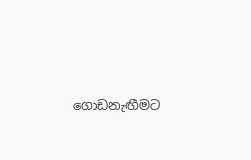ගොඩනැඟීමට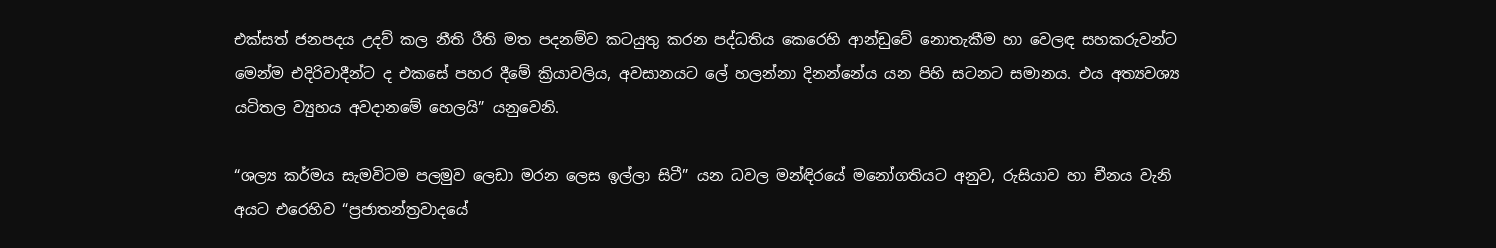එක්සත් ජනපදය උදව් කල නීති රීති මත පදනම්ව කටයුතු කරන පද්ධතිය කෙරෙහි ආන්ඩුවේ නොතැකීම හා වෙලඳ සහකරුවන්ට මෙන්ම එදිරිවාදීන්ට ද එකසේ පහර දීමේ ක්‍රියාවලිය, අවසානයට ලේ හලන්නා දිනන්නේය යන පිහි සටනට සමානය. එය අත්‍යවශ්‍ය යටිතල ව්‍යුහය අවදානමේ හෙලයි” යනුවෙනි.

“ශල්‍ය කර්මය සැමවිටම පලමුව ලෙඩා මරන ලෙස ඉල්ලා සිටී” යන ධවල මන්ඳිරයේ මනෝගතියට අනුව, රුසියාව හා චීනය වැනි අයට එරෙහිව “ප්‍රජාතන්ත්‍රවාදයේ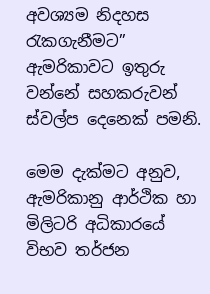අවශ්‍යම නිදහස රැකගැනීමට” ඇමරිකාවට ඉතුරු වන්නේ සහකරුවන් ස්වල්ප දෙනෙක් පමනි.

මෙම දැක්මට අනුව, ඇමරිකානු ආර්ථික හා මිලිටරි අධිකාරයේ විභව තර්ජන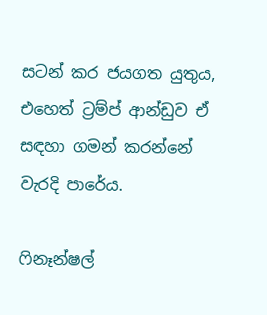සටන් කර ජයගත යුතුය, එහෙත් ට්‍රම්ප් ආන්ඩුව ඒ සඳහා ගමන් කරන්නේ වැරදි පාරේය.

ෆිනෑන්ෂල්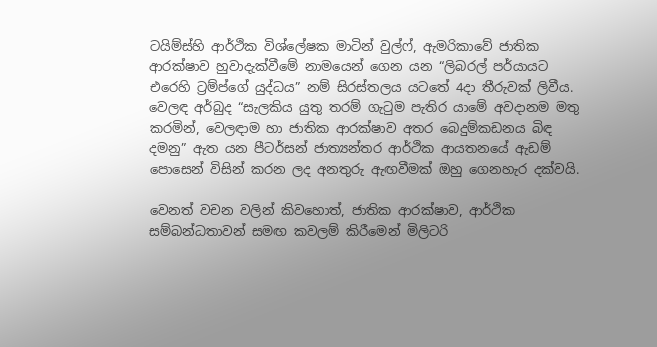ටයිම්ස්හි ආර්ථික විශ්ලේෂක මාටින් වුල්ෆ්, ඇමරිකාවේ ජාතික ආරක්ෂාව හුවාදැක්වීමේ නාමයෙන් ගෙන යන “ලිබරල් පර්යායට එරෙහි ට්‍රම්ප්ගේ යුද්ධය” නම් සිරස්තලය යටතේ 4දා තීරුවක් ලිවීය. වෙලඳ අර්බුද “සැලකිය යුතු තරම් ගැටුම පැතිර යාමේ අවදානම මතු කරමින්, වෙලඳාම හා ජාතික ආරක්ෂාව අතර බෙදුම්කඩනය බිඳ දමනු” ඇත යන පීටර්සන් ජාත්‍යන්තර ආර්ථික ආයතනයේ ඇඩම් පොසෙන් විසින් කරන ලද අනතුරු ඇඟවීමක් ඔහු ගෙනහැර දක්වයි.

වෙනත් වචන වලින් කිවහොත්, ජාතික ආරක්ෂාව, ආර්ථික සම්බන්ධතාවන් සමඟ කවලම් කිරීමෙන් මිලිටරි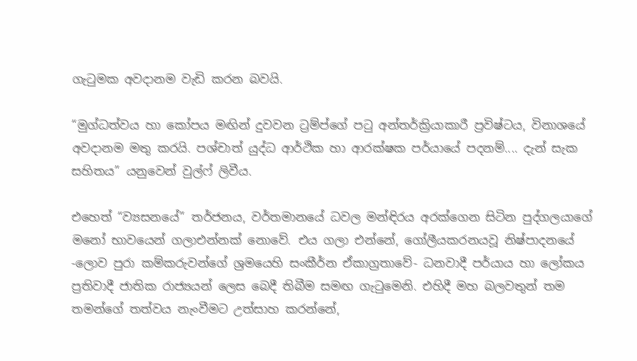ගැටුමක අවදානම වැඩි කරන බවයි.

“මුග්ධත්වය හා කෝපය මඟින් දුවවන ට්‍රම්ප්ගේ පටු අන්තර්ක්‍රියාකාරී ප්‍රවිෂ්ටය, විනාශයේ අවදානම මතු කරයි. පශ්චාත් යුද්ධ ආර්ථික හා ආරක්ෂක පර්යායේ පදනම්.... දැන් සැක සහිතය” යනුවෙන් වුල්ෆ් ලිවීය.

එහෙත් “ව්‍යසනයේ” තර්ජනය, වර්තමානයේ ධවල මන්ඳිරය අරක්ගෙන සිටින පුද්ගලයාගේ මනෝ භාවයෙන් ගලාඑන්නක් නොවේ. එය ගලා එන්නේ, ගෝලීයකරනයවූ නිෂ්පාදනයේ -ලොව පුරා කම්කරුවන්ගේ ශ්‍රමයෙහි සංකීර්න ඒකාග්‍රතාවේ- ධනවාදී පර්යාය හා ලෝකය ප්‍රතිවාදී ජාතික රාජ්‍යයන් ලෙස බෙදී තිබීම සමඟ ගැටුමෙනි. එහිදී මහ බලවතුන් තම තමන්ගේ තත්වය නැංවීමට උත්සාහ කරන්නේ,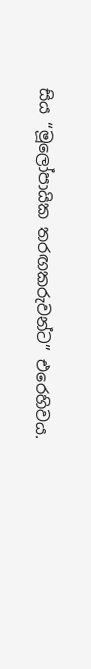සිය “මූලෝපායික තරඟකරුවන්ට” එරෙහිවය.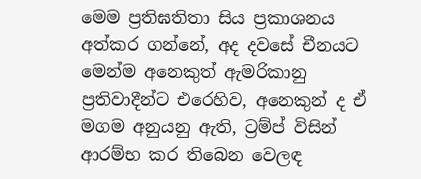මෙම ප්‍රතිඝතිතා සිය ප්‍රකාශනය අත්කර ගන්නේ, අද දවසේ චීනයට මෙන්ම අනෙකුත් ඇමරිකානු ප්‍රතිවාදීන්ට එරෙහිව, අනෙකුන් ද ඒ මගම අනුයනු ඇති, ට්‍රම්ප් විසින් ආරම්භ කර තිබෙන වෙලඳ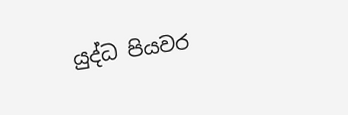යුද්ධ පියවර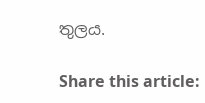තුලය.

Share this article: